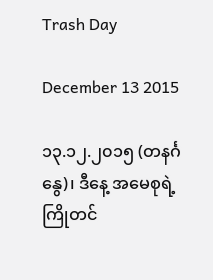Trash Day

December 13 2015

၁၃.၁၂.၂၀၁၅ (တနင်္ဂနွေ)၊ ဒီနေ့ အမေစုရဲ့ ကြိုတင်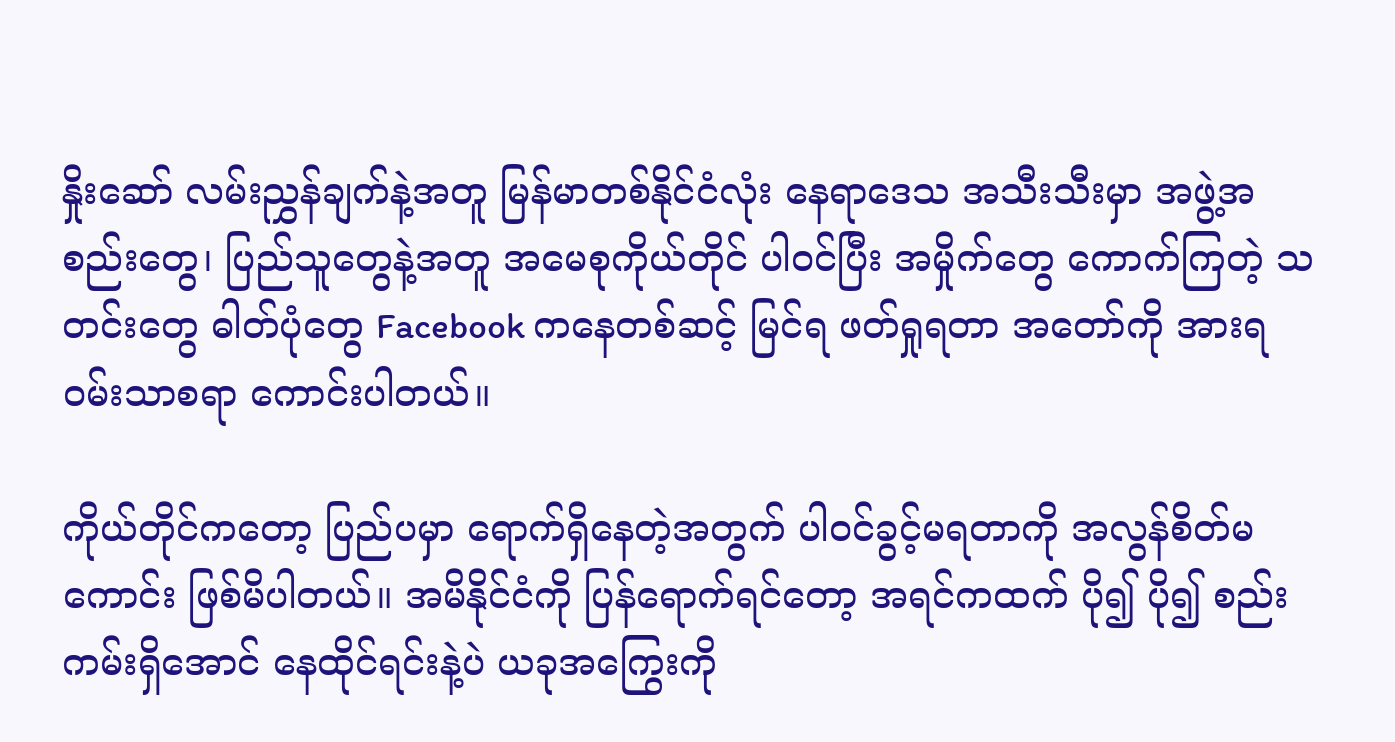နှိုးဆော် လမ်းညွှန်ချက်နဲ့အတူ မြန်မာတစ်နိုင်ငံလုံး နေရာဒေသ အသီးသီးမှာ အဖွဲ့အစည်းတွေ၊ ပြည်သူတွေနဲ့အတူ အမေစုကိုယ်တိုင် ပါဝင်ပြီး အမှိုက်တွေ ကောက်ကြတဲ့ သတင်းတွေ ဓါတ်ပုံတွေ Facebook ကနေတစ်ဆင့် မြင်ရ ဖတ်ရှုရတာ အတော်ကို အားရဝမ်းသာစရာ ကောင်းပါတယ်။

ကိုယ်တိုင်ကတော့ ပြည်ပမှာ ရောက်ရှိနေတဲ့အတွက် ပါဝင်ခွင့်မရတာကို အလွန်စိတ်မကောင်း ဖြစ်မိပါတယ်။ အမိနိုင်ငံကို ပြန်ရောက်ရင်တော့ အရင်ကထက် ပို၍ ပို၍ စည်းကမ်းရှိအောင် နေထိုင်ရင်းနဲ့ပဲ ယခုအကြွေးကို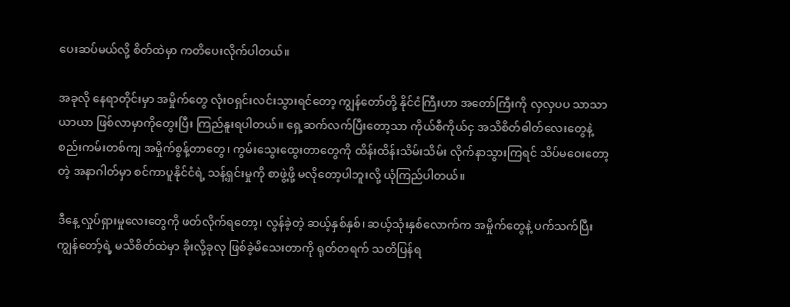ပေးဆပ်မယ်လို့ စိတ်ထဲမှာ ကတိပေးလိုက်ပါတယ်။

အခုလို နေရာတိုင်းမှာ အမှိုက်တွေ လုံးဝရှင်းလင်းသွားရင်တော့ ကျွန်တော်တို့ နိုင်ငံကြီးဟာ အတော်ကြီးကို လှလှပပ သာသာယာယာ ဖြစ်လာမှာကိုတွေးပြီး ကြည်နူးရပါတယ်။ ရှေ့ဆက်လက်ပြီးတော့သာ ကိုယ်စီကိုယ်ငှ အသိစိတ်ဓါတ်လေးတွေနဲ့ စည်းကမ်းတစ်ကျ အမှိုက်စွန့်တာတွေ၊ ကွမ်းသွေးထွေးတာတွေကို ထိန်းထိန်းသိမ်းသိမ်း လိုက်နာသွားကြရင် သိပ်မဝေးတော့တဲ့ အနာဂါတ်မှာ စင်ကာပူနိုင်ငံရဲ့ သန့်ရှင်းမှုကို စာဖွဲ့ဖို့ မလိုတော့ပါဘူးလို့ ယုံကြည်ပါတယ်။

ဒီနေ့ လှုပ်ရှားမှုလေးတွေကို ဖတ်လိုက်ရတော့၊ လွန်ခဲ့တဲ့ ဆယ့်နှစ်နှစ်၊ ဆယ့်သုံးနှစ်လောက်က အမှိုက်တွေနဲ့ ပက်သက်ပြီး ကျွန်တော့်ရဲ့ မသိစိတ်ထဲမှာ ခိုးလို့ခုလု ဖြစ်ခဲ့မိသေးတာကို ရုတ်တရက် သတိပြန်ရ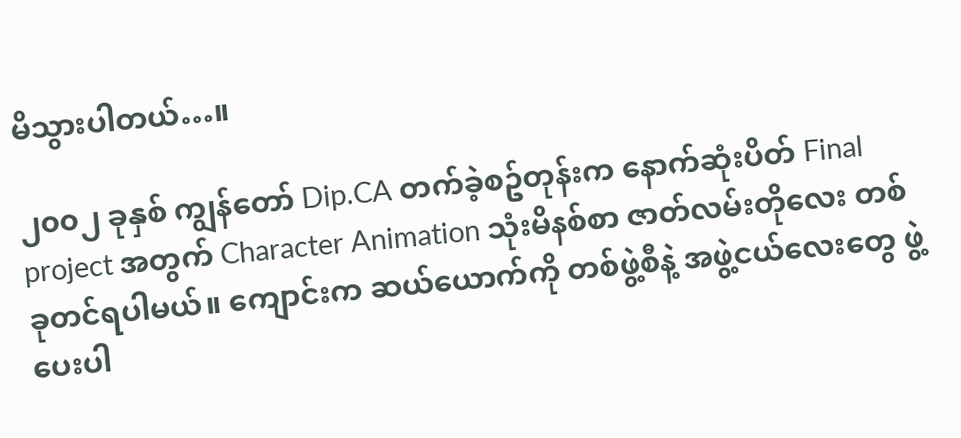မိသွားပါတယ်…။

၂၀၀၂ ခုနှစ် ကျွန်တော် Dip.CA တက်ခဲ့စဥ်တုန်းက နောက်ဆုံးပိတ် Final project အတွက် Character Animation သုံးမိနစ်စာ ဇာတ်လမ်းတိုလေး တစ်ခုတင်ရပါမယ်။ ကျောင်းက ဆယ်ယောက်ကို တစ်ဖွဲ့စီနဲ့ အဖွဲ့ငယ်လေးတွေ ဖွဲ့ပေးပါ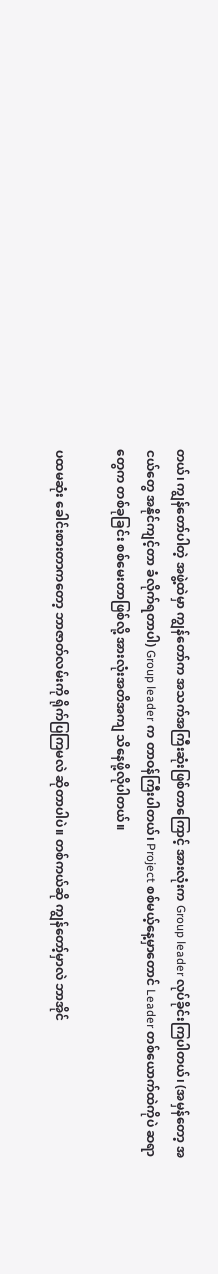တယ်၊ ကျွန်တော်ပါတဲ့ အဖွဲ့ထဲမှာ ကျွန်တော်က အသက်အကြီးဆုံးဖြစ်တာကြောင့် အားလုံးက Group leader လုပ်ခိုင်းကြပါတယ်၊ (အမှန်တော့ အငယ်တွေ အနိုင်ကျင့်တာ ခံလိုက်ရတာပါ) Group leader က တာဝန်ကြီးပါတယ်၊ Project စစ်မယ့်နေ့မှာတောင် Leader တစ်ယောက်ထဲကိုပဲ ဆရာတွေက တစ်ခုခြင်း စစ်မေးတာဖြစ်လို့ အားလုံးအတိအကျ သိနေဖို့လိုပါတယ်။

ပထမဆုံး ခေါင်းစားတာကတော့ ဘာဇာတ်လမ်းကို ရိုက်ပြကြမလဲ ဆိုတာပါပဲ။ တစ်ကယ်ဆို ကျွန်တော့်မှာလဲ ဘာအိုင်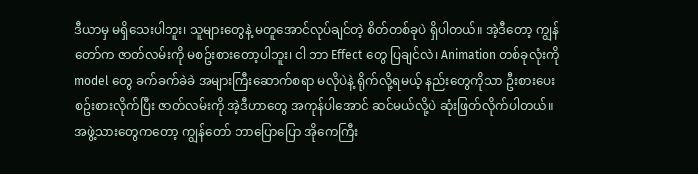ဒီယာမှ မရှိသေးပါဘူး၊ သူများတွေနဲ့ မတူအောင်လုပ်ချင်တဲ့ စိတ်တစ်ခုပဲ ရှိပါတယ်။ အဲ့ဒီတော့ ကျွန်တော်က ဇာတ်လမ်းကို မစဥ်းစားတော့ပါဘူး၊ ငါ ဘာ Effect တွေ ပြချင်လဲ၊ Animation တစ်ခုလုံးကို model တွေ ခက်ခက်ခဲခဲ အများကြီးဆောက်စရာ မလိုပဲနဲ့ ရိုက်လို့ရမယ့် နည်းတွေကိုသာ ဦးစားပေး စဥ်းစားလိုက်ပြီး ဇာတ်လမ်းကို အဲ့ဒီဟာတွေ အကုန်ပါအောင် ဆင်မယ်လို့ပဲ ဆုံးဖြတ်လိုက်ပါတယ်။ အဖွဲ့သားတွေကတော့ ကျွန်တော် ဘာပြောပြော အိုကေကြီး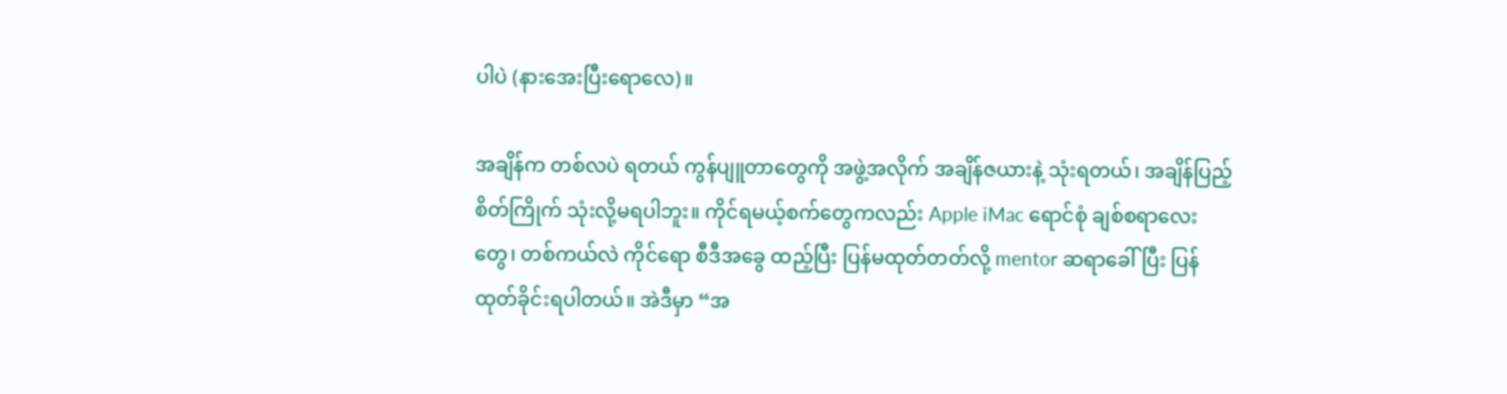ပါပဲ (နားအေးပြီးရောလေ)။

အချိန်က တစ်လပဲ ရတယ် ကွန်ပျူတာတွေကို အဖွဲ့အလိုက် အချိန်ဇယားနဲ့ သုံးရတယ်၊ အချိန်ပြည့် စိတ်ကြိုက် သုံးလို့မရပါဘူး။ ကိုင်ရမယ့်စက်တွေကလည်း Apple iMac ရောင်စုံ ချစ်စရာလေးတွေ၊ တစ်ကယ်လဲ ကိုင်ရော စီဒီအခွေ ထည့်ပြီး ပြန်မထုတ်တတ်လို့ mentor ဆရာခေါ်ပြီး ပြန်ထုတ်ခိုင်းရပါတယ်။ အဲဒီမှာ “အ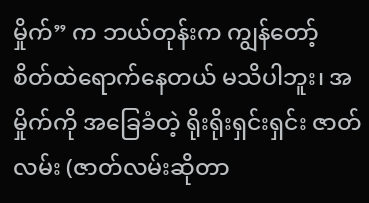မှိုက်” က ဘယ်တုန်းက ကျွန်တော့် စိတ်ထဲရောက်နေတယ် မသိပါဘူး၊ အမှိုက်ကို အခြေခံတဲ့ ရိုးရိုးရှင်းရှင်း ဇာတ်လမ်း (ဇာတ်လမ်းဆိုတာ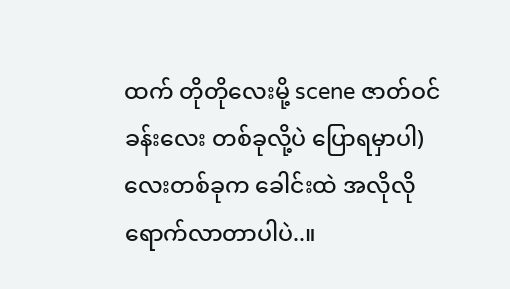ထက် တိုတိုလေးမို့ scene ဇာတ်ဝင်ခန်းလေး တစ်ခုလို့ပဲ ပြောရမှာပါ) လေးတစ်ခုက ခေါင်းထဲ အလိုလိုရောက်လာတာပါပဲ..။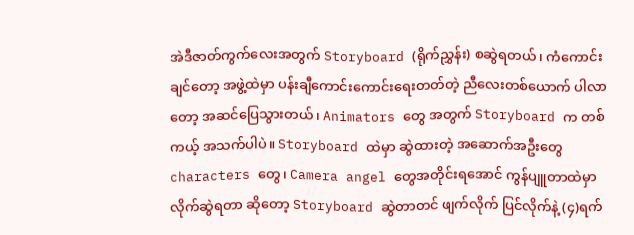အဲဒီဇာတ်ကွက်လေးအတွက် Storyboard (ရိုက်ညွှန်း) စဆွဲရတယ်၊ ကံကောင်းချင်တော့ အဖွဲ့ထဲမှာ ပန်းချီကောင်းကောင်းရေးတတ်တဲ့ ညီလေးတစ်ယောက် ပါလာတော့ အဆင်ပြေသွားတယ်၊ Animators တွေ အတွက် Storyboard က တစ်ကယ့် အသက်ပါပဲ။ Storyboard ထဲမှာ ဆွဲထားတဲ့ အဆောက်အဦးတွေ characters တွေ၊ Camera angel တွေအတိုင်းရအောင် ကွန်ပျူတာထဲမှာ လိုက်ဆွဲရတာ ဆိုတော့ Storyboard ဆွဲတာတင် ဖျက်လိုက် ပြင်လိုက်နဲ့ (၄)ရက်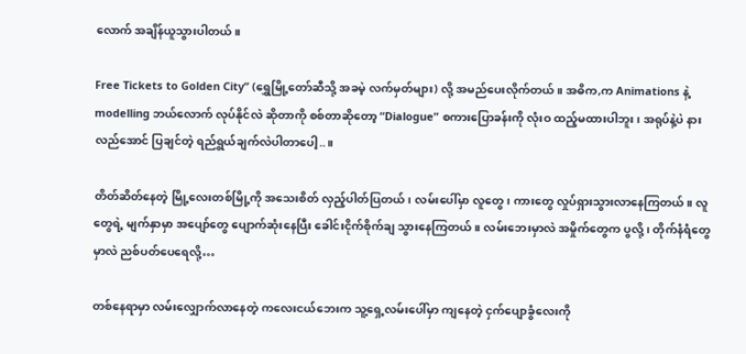လောက် အချိန်ယူသွားပါတယ်။

Free Tickets to Golden City” (ရွှေမြို့တော်ဆီသို့ အခမဲ့ လက်မှတ်များ) လို့ အမည်ပေးလိုက်တယ်။ အဓိက,က Animations နဲ့ modelling ဘယ်လောက် လုပ်နိုင်လဲ ဆိုတာကို စစ်တာဆိုတော့ “Dialogue” စကားပြောခန်းကို လုံးဝ ထည့်မထားပါဘူး၊ အရုပ်နဲ့ပဲ နားလည်အောင် ပြချင်တဲ့ ရည်ရွယ်ချက်လဲပါတာပေါ့..။

တိတ်ဆိတ်နေတဲ့ မြို့လေးတစ်မြို့ကို အသေးစိတ် လှည့်ပါတ်ပြတယ်၊ လမ်းပေါ်မှာ လူတွေ၊ ကားတွေ လှုပ်ရှားသွားလာနေကြတယ်။ လူတွေရဲ့ မျက်နှာမှာ အပျော်တွေ ပျောက်ဆုံးနေပြီး ခေါင်းငိုက်စိုက်ချ သွားနေကြတယ်။ လမ်းဘေးမှာလဲ အမှိုက်တွေက ပွလို့၊ တိုက်နံရံတွေမှာလဲ ညစ်ပတ်ပေရေလို့…

တစ်နေရာမှာ လမ်းလျှောက်လာနေတဲ့ ကလေးငယ်ဘေးက သူ့ရှေ့လမ်းပေါ်မှာ ကျနေတဲ့ ငှက်ပျောခွံလေးကို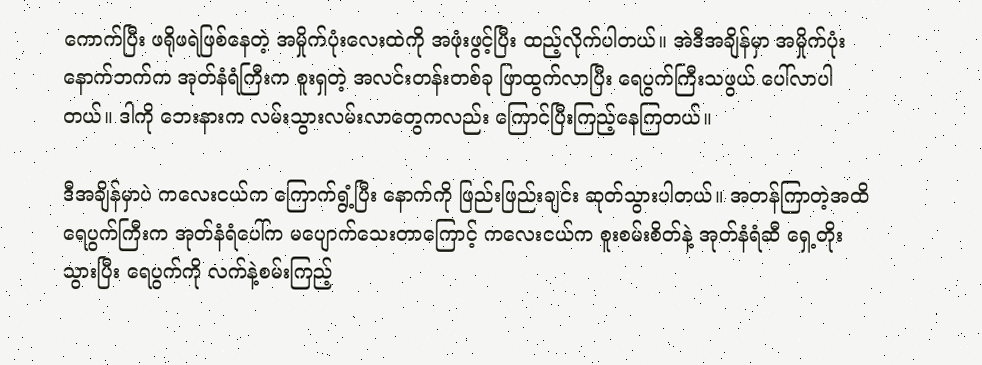ကောက်ပြီး ဖရိုဖရဲဖြစ်နေတဲ့ အမှိုက်ပုံးလေးထဲကို အဖုံးဖွင့်ပြီး ထည့်လိုက်ပါတယ်။ အဲဒီအချိန်မှာ အမှိုက်ပုံးနောက်ဘက်က အုတ်နံရံကြီးက စူးရှတဲ့ အလင်းတန်းတစ်ခု ဖြာထွက်လာပြီး ရေပွက်ကြီးသဖွယ် ပေါ်လာပါတယ်။ ဒါကို ဘေးနားက လမ်းသွားလမ်းလာတွေကလည်း ကြောင်ပြီးကြည့်နေကြတယ်။

ဒီအချိန်မှာပဲ ကလေးငယ်က ကြောက်ရွံ့ပြီး နောက်ကို ဖြည်းဖြည်းချင်း ဆုတ်သွားပါတယ်။ အတန်ကြာတဲ့အထိ ရေပွက်ကြီးက အုတ်နံရံပေါ်က မပျောက်သေးတာကြောင့် ကလေးငယ်က စူးစမ်းစိတ်နဲ့ အုတ်နံရံဆီ ရှေ့တိုးသွားပြီး ရေပွက်ကို လက်နဲ့စမ်းကြည့်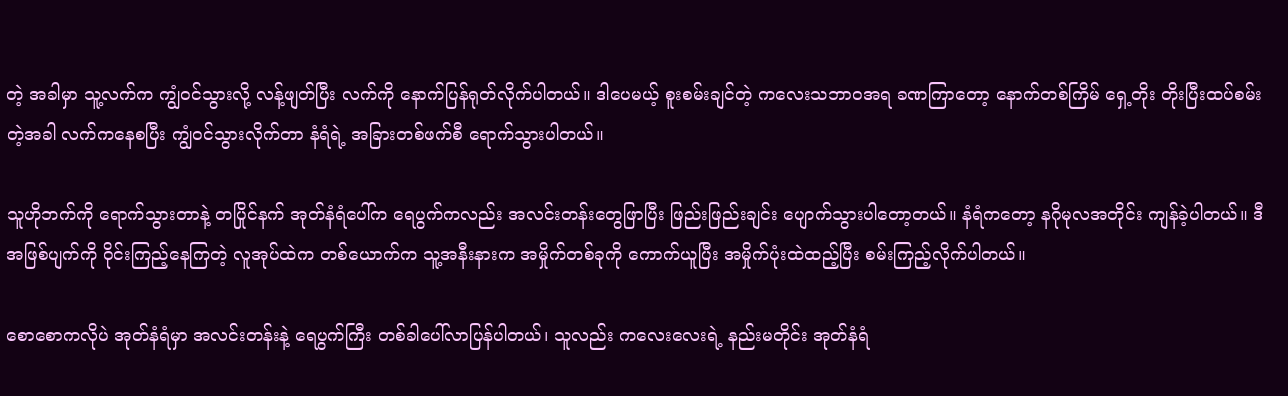တဲ့ အခါမှာ သူ့လက်က ကျွံဝင်သွားလို့ လန့်ဖျတ်ပြီး လက်ကို နောက်ပြန်ရုတ်လိုက်ပါတယ်။ ဒါပေမယ့် စူးစမ်းချင်တဲ့ ကလေးသဘာဝအရ ခဏကြာတော့ နောက်တစ်ကြိမ် ရှေ့တိုး တိုးပြီးထပ်စမ်းတဲ့အခါ လက်ကနေစပြီး ကျွံဝင်သွားလိုက်တာ နံရံရဲ့ အခြားတစ်ဖက်စီ ရောက်သွားပါတယ်။

သူဟိုဘက်ကို ရောက်သွားတာနဲ့ တပြိုင်နက် အုတ်နံရံပေါ်က ရေပွက်ကလည်း အလင်းတန်းတွေဖြာပြီး ဖြည်းဖြည်းချင်း ပျောက်သွားပါတော့တယ်။ နံရံကတော့ နဂိုမုလအတိုင်း ကျန်ခဲ့ပါတယ်။ ဒီအဖြစ်ပျက်ကို ဝိုင်းကြည့်နေကြတဲ့ လူအုပ်ထဲက တစ်ယောက်က သူ့အနီးနားက အမှိုက်တစ်ခုကို ကောက်ယူပြီး အမှိုက်ပုံးထဲထည့်ပြီး စမ်းကြည့်လိုက်ပါတယ်။

စောစောကလိုပဲ အုတ်နံရံမှာ အလင်းတန်းနဲ့ ရေပွက်ကြီး တစ်ခါပေါ်လာပြန်ပါတယ်၊ သူလည်း ကလေးလေးရဲ့ နည်းမတိုင်း အုတ်နံရံ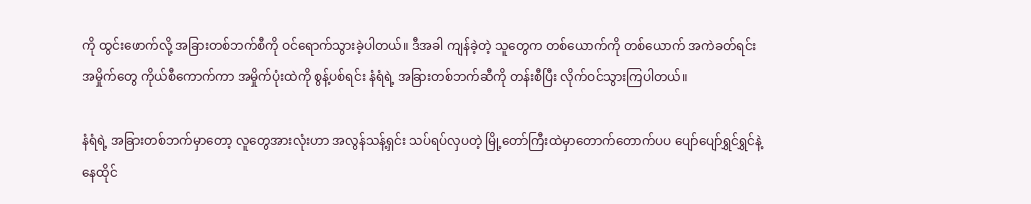ကို ထွင်းဖောက်လို့ အခြားတစ်ဘက်စီကို ဝင်ရောက်သွားခဲ့ပါတယ်။ ဒီအခါ ကျန်ခဲ့တဲ့ သူတွေက တစ်ယောက်ကို တစ်ယောက် အကဲခတ်ရင်း အမှိုက်တွေ ကိုယ်စီကောက်ကာ အမှိုက်ပုံးထဲကို စွန့်ပစ်ရင်း နံရံရဲ့ အခြားတစ်ဘက်ဆီကို တန်းစီပြီး လိုက်ဝင်သွားကြပါတယ်။

နံရံရဲ့ အခြားတစ်ဘက်မှာတော့ လူတွေအားလုံးဟာ အလွန်သန့်ရှင်း သပ်ရပ်လှပတဲ့ မြို့တော်ကြီးထဲမှာတောက်တောက်ပပ ပျော်ပျော်ရွှင်ရွှင်နဲ့ နေထိုင်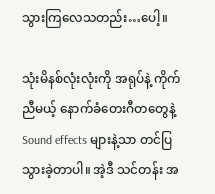သွားကြလေသတည်း…ပေါ့။

သုံးမိနစ်လုံးလုံးကို အရုပ်နဲ့ ကိုက်ညီမယ့် နောက်ခံတေးဂီတတွေနဲ့ Sound effects များနဲ့သာ တင်ပြသွားခဲ့တာပါ။ အဲ့ဒီ သင်တန်း အ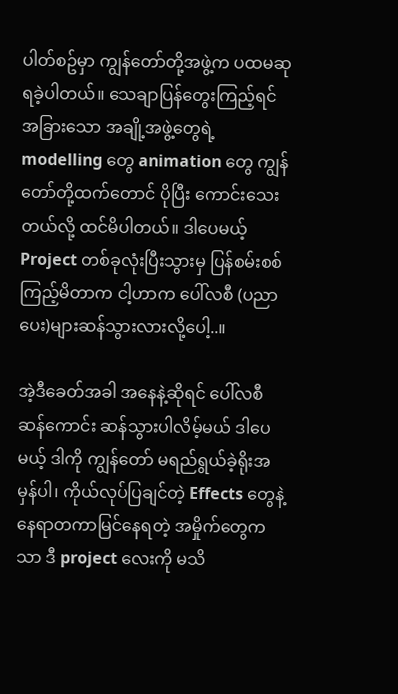ပါတ်စဥ်မှာ ကျွန်တော်တို့အဖွဲ့က ပထမဆု ရခဲ့ပါတယ်။ သေချာပြန်တွေးကြည့်ရင် အခြားသော အချို့အဖွဲ့တွေရဲ့ modelling တွေ animation တွေ ကျွန်တော်တို့ထက်တောင် ပိုပြီး ကောင်းသေးတယ်လို့ ထင်မိပါတယ်။ ဒါပေမယ့် Project တစ်ခုလုံးပြီးသွားမှ ပြန်စမ်းစစ်ကြည့်မိတာက ငါ့ဟာက ပေါ်လစီ (ပညာပေး)များဆန်သွားလားလို့ပေါ့..။

အဲ့ဒီခေတ်အခါ အနေနဲ့ဆိုရင် ပေါ်လစီဆန်ကောင်း ဆန်သွားပါလိမ့်မယ် ဒါပေမယ့် ဒါကို ကျွန်တော် မရည်ရွယ်ခဲ့ရိုးအမှန်ပါ၊ ကိုယ်လုပ်ပြချင်တဲ့ Effects တွေနဲ့ နေရာတကာမြင်နေရတဲ့ အမှိုက်တွေကသာ ဒီ project လေးကို မသိ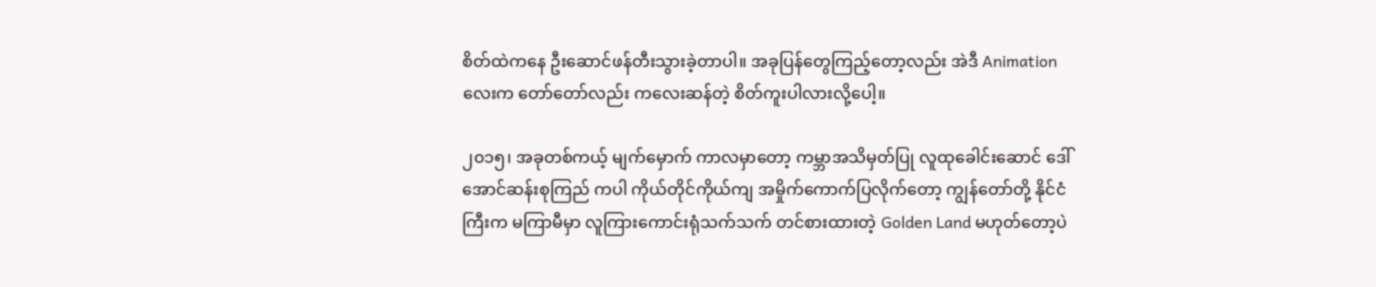စိတ်ထဲကနေ ဦးဆောင်ဖန်တီးသွားခဲ့တာပါ။ အခုပြန်တွေကြည့်တော့လည်း အဲဒီ Animation လေးက တော်တော်လည်း ကလေးဆန်တဲ့ စိတ်ကူးပါလားလို့ပေါ့။

၂၀၁၅၊ အခုတစ်ကယ့် မျက်မှောက် ကာလမှာတော့ ကမ္ဘာအသိမှတ်ပြု လူထုခေါင်းဆောင် ဒေါ်အောင်ဆန်းစုကြည် ကပါ ကိုယ်တိုင်ကိုယ်ကျ အမှိုက်ကောက်ပြလိုက်တော့ ကျွန်တော်တို့ နိုင်ငံကြီးက မကြာမီမှာ လူကြားကောင်းရုံသက်သက် တင်စားထားတဲ့ Golden Land မဟုတ်တော့ပဲ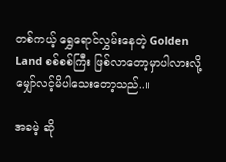တစ်ကယ့် ရွှေရောင်လွှမ်းနေတဲ့ Golden Land စစ်စစ်ကြီး ဖြစ်လာတော့မှာပါလားလို့ မျှော်လင့်မိပါသေးတော့သည်..။

အခမဲ့ ဆို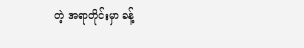တဲ့ အရာတိုင်းမှာ ခန့်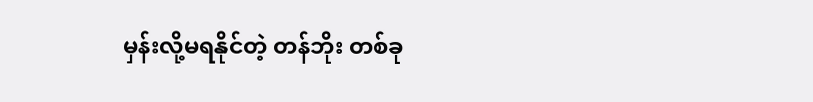မှန်းလို့မရနိုင်တဲ့ တန်ဘိုး တစ်ခု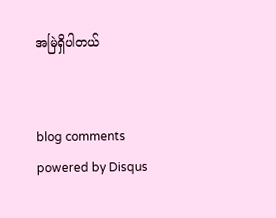အမြဲရှိပါတယ်


blog comments powered by Disqus